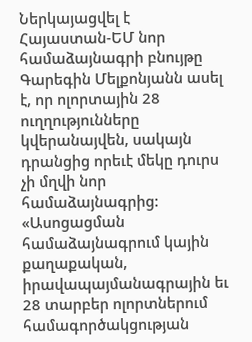Ներկայացվել է Հայաստան-ԵՄ նոր համաձայնագրի բնույթը
Գարեգին Մելքոնյանն ասել է, որ ոլորտային 28 ուղղությունները կվերանայվեն, սակայն դրանցից որեւէ մեկը դուրս չի մղվի նոր համաձայնագրից:
«Ասոցացման համաձայնագրում կային քաղաքական, իրավապայմանագրային եւ 28 տարբեր ոլորտներում համագործակցության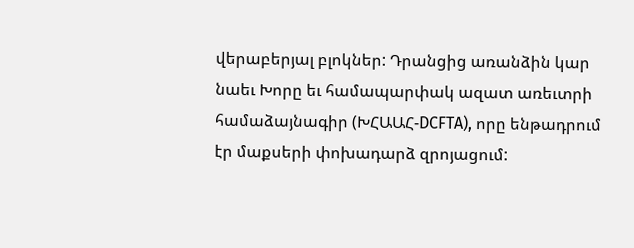վերաբերյալ բլոկներ: Դրանցից առանձին կար նաեւ Խորը եւ համապարփակ ազատ առեւտրի համաձայնագիր (ԽՀԱԱՀ-DCFTA), որը ենթադրում էր մաքսերի փոխադարձ զրոյացում: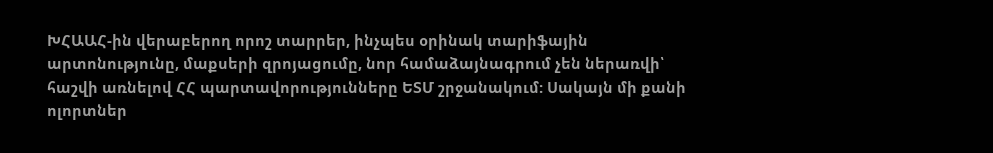ԽՀԱԱՀ-ին վերաբերող որոշ տարրեր, ինչպես օրինակ տարիֆային արտոնությունը, մաքսերի զրոյացումը, նոր համաձայնագրում չեն ներառվի՝ հաշվի առնելով ՀՀ պարտավորությունները ԵՏՄ շրջանակում: Սակայն մի քանի ոլորտներ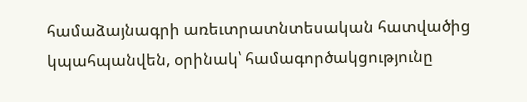համաձայնագրի առեւտրատնտեսական հատվածից կպահպանվեն, օրինակ՝ համագործակցությունը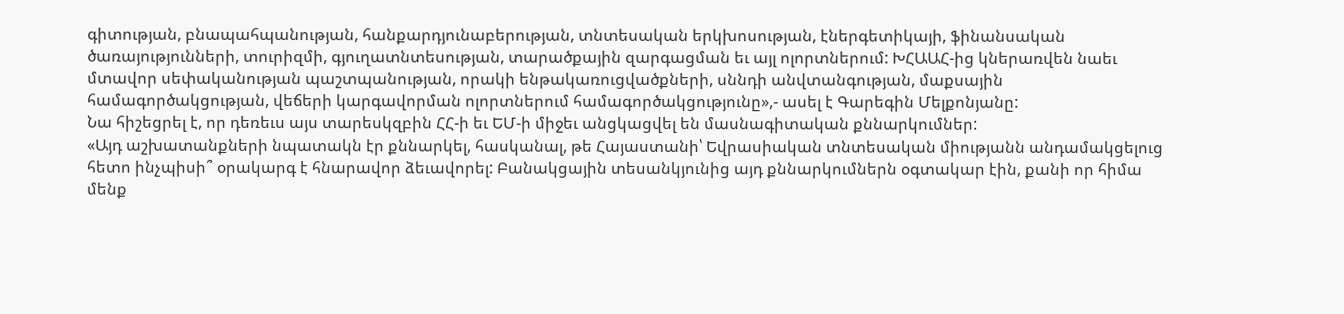գիտության, բնապահպանության, հանքարդյունաբերության, տնտեսական երկխոսության, էներգետիկայի, ֆինանսական ծառայությունների, տուրիզմի, գյուղատնտեսության, տարածքային զարգացման եւ այլ ոլորտներում: ԽՀԱԱՀ-ից կներառվեն նաեւ մտավոր սեփականության պաշտպանության, որակի ենթակառուցվածքների, սննդի անվտանգության, մաքսային համագործակցության, վեճերի կարգավորման ոլորտներում համագործակցությունը»,- ասել է Գարեգին Մելքոնյանը:
Նա հիշեցրել է, որ դեռեւս այս տարեսկզբին ՀՀ-ի եւ ԵՄ-ի միջեւ անցկացվել են մասնագիտական քննարկումներ:
«Այդ աշխատանքների նպատակն էր քննարկել, հասկանալ, թե Հայաստանի՝ Եվրասիական տնտեսական միությանն անդամակցելուց հետո ինչպիսի՞ օրակարգ է հնարավոր ձեւավորել: Բանակցային տեսանկյունից այդ քննարկումներն օգտակար էին, քանի որ հիմա մենք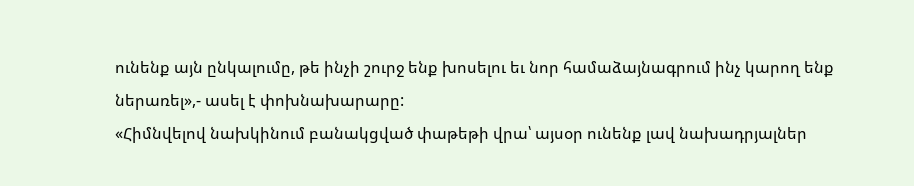ունենք այն ընկալումը, թե ինչի շուրջ ենք խոսելու եւ նոր համաձայնագրում ինչ կարող ենք ներառել»,- ասել է փոխնախարարը:
«Հիմնվելով նախկինում բանակցված փաթեթի վրա՝ այսօր ունենք լավ նախադրյալներ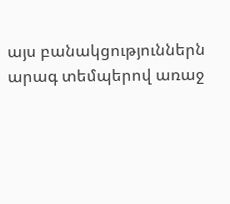այս բանակցություններն արագ տեմպերով առաջ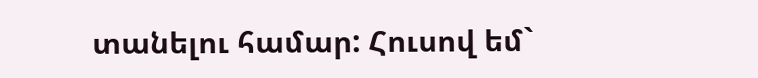տանելու համար: Հուսով եմ`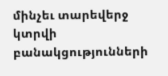մինչեւ տարեվերջ կտրվի բանակցությունների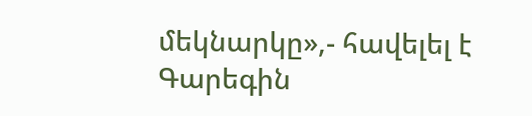մեկնարկը»,- հավելել է Գարեգին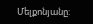Մելքոնյանը: